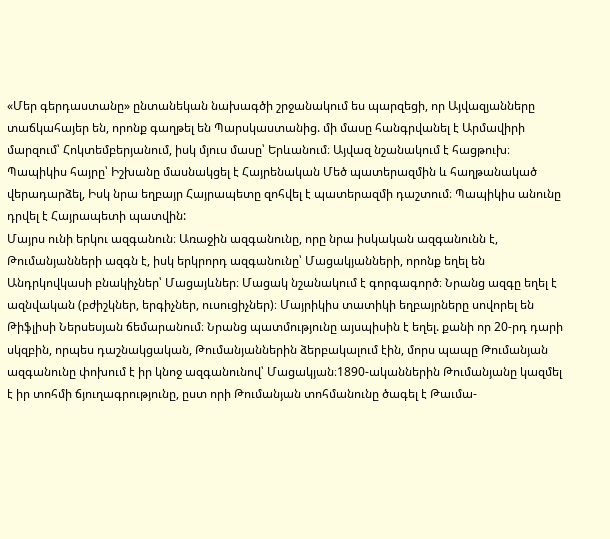«Մեր գերդաստանը» ընտանեկան նախագծի շրջանակում ես պարզեցի, որ Այվազյանները տաճկահայեր են, որոնք գաղթել են Պարսկաստանից. մի մասը հանգրվանել է Արմավիրի մարզում՝ Հոկտեմբերյանում, իսկ մյուս մասը՝ Երևանում։ Այվազ նշանակում է հացթուխ։ Պապիկիս հայրը՝ Իշխանը մասնակցել է Հայրենական Մեծ պատերազմին և հաղթանակած վերադարձել, Իսկ նրա եղբայր Հայրապետը զոհվել է պատերազմի դաշտում։ Պապիկիս անունը դրվել է Հայրապետի պատվին:
Մայրս ունի երկու ազգանուն։ Առաջին ազգանունը, որը նրա իսկական ազգանունն է, Թումանյանների ազգն է, իսկ երկրորդ ազգանունը՝ Մացակյանների, որոնք եղել են Անդրկովկասի բնակիչներ՝ Մացայևներ։ Մացակ նշանակում է գորգագործ։ Նրանց ազգը եղել է ազնվական (բժիշկներ, երգիչներ, ուսուցիչներ)։ Մայրիկիս տատիկի եղբայրները սովորել են Թիֆլիսի Ներսեսյան ճեմարանում։ Նրանց պատմությունը այսպիսին է եղել. քանի որ 20-րդ դարի սկզբին, որպես դաշնակցական, Թումանյաններին ձերբակալում էին, մորս պապը Թումանյան ազգանունը փոխում է իր կնոջ ազգանունով՝ Մացակյան։1890-ականներին Թումանյանը կազմել է իր տոհմի ճյուղագրությունը, ըստ որի Թումանյան տոհմանունը ծագել է Թաւմա-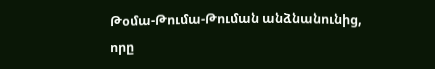Թօմա-Թումա-Թուման անձնանունից, որը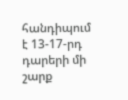հանդիպում է 13-17-րդ դարերի մի շարք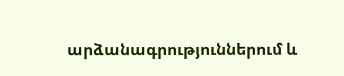արձանագրություններում և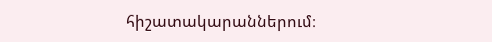հիշատակարաններում։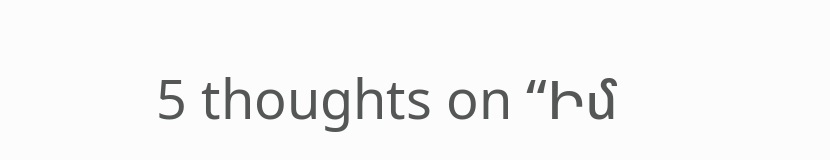5 thoughts on “Իմ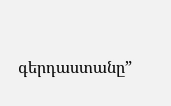գերդաստանը”